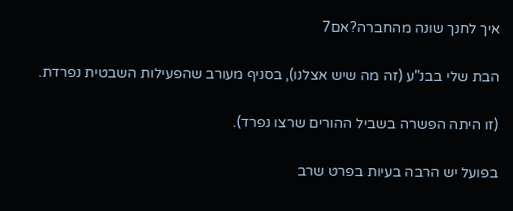איך לחנך שונה מהחברה?אם7

הבת שלי בבנ"ע (זה מה שיש אצלנו), בסניף מעורב שהפעילות השבטית נפרדת.

(זו היתה הפשרה בשביל ההורים שרצו נפרד).

בפועל יש הרבה בעיות בפרט שרב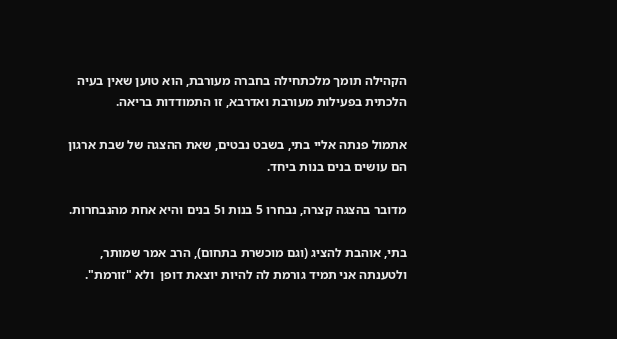הקהילה תומך מלכתחילה בחברה מעורבת, הוא טוען שאין בעיה הלכתית בפעילות מעורבת ואדרבא, זו התמודדות בריאה.

אתמול פנתה אליי בתי, בשבט נבטים, שאת ההצגה של שבת ארגון הם עושים בנים בנות ביחד.

מדובר בהצגה קצרה, נבחרו 5 בנות ו5 בנים והיא אחת מהנבחרות.

בתי, אוהבת להציג (וגם מוכשרת בתחום), הרב אמר שמותר, ולטענתה אני תמיד גורמת לה להיות יוצאת דופן  ולא "זורמת".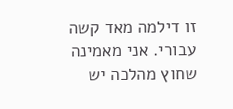זו דילמה מאד קשה עבורי. אני מאמינה שחוץ מהלכה יש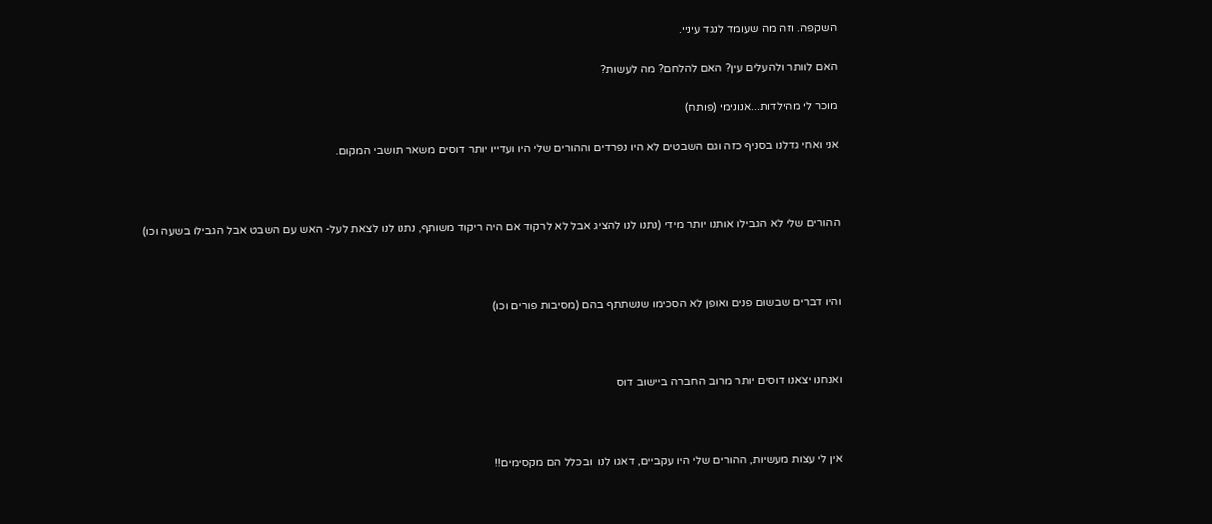השקפה. וזה מה שעומד לנגד עיניי.

האם לוותר ולהעלים עין? האם להלחם? מה לעשות?

מוכר לי מהילדות...אנונימי (פותח)

אני ואחי גדלנו בסניף כזה וגם השבטים לא היו נפרדים וההורים שלי היו ועדייו יותר דוסים משאר תושבי המקום.



ההורים שלי לא הגבילו אותנו יותר מידי (נתנו לנו להציג אבל לא לרקוד אם היה ריקוד משותף, נתנו לנו לצאת לעל- האש עם השבט אבל הגבילו בשעה וכו)



והיו דברים שבשום פנים ואופן לא הסכימו שנשתתף בהם (מסיבות פורים וכו)



ואנחנו יצאנו דוסים יותר מרוב החברה ביישוב דוס



אין לי עצות מעשיות, ההורים שלי היו עקביים, דאגו לנו  ובכלל הם מקסימים!!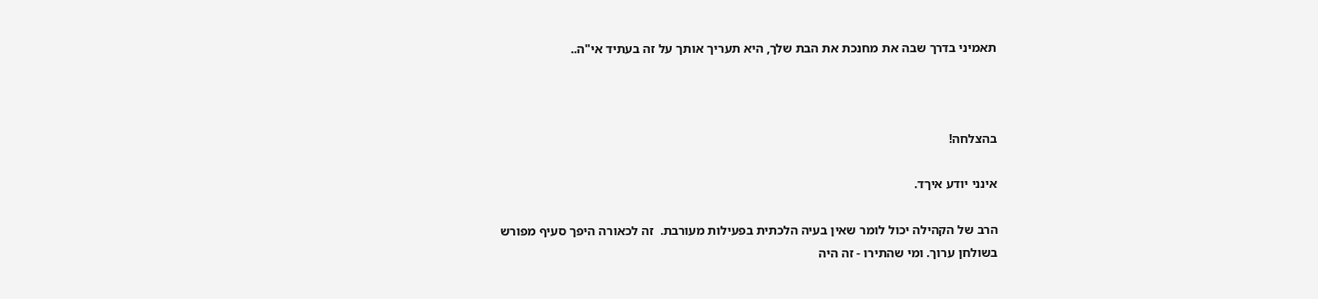תאמיני בדרך שבה את מחנכת את הבת שלך, היא תעריך אותך על זה בעתיד אי"ה..



בהצלחה!

אינני יודע איךד.

הרב של הקהילה יכול לומר שאין בעיה הלכתית בפעילות מעורבת.  זה לכאורה היפך סעיף מפורש בשולחן ערוך. ומי שהתירו - זה היה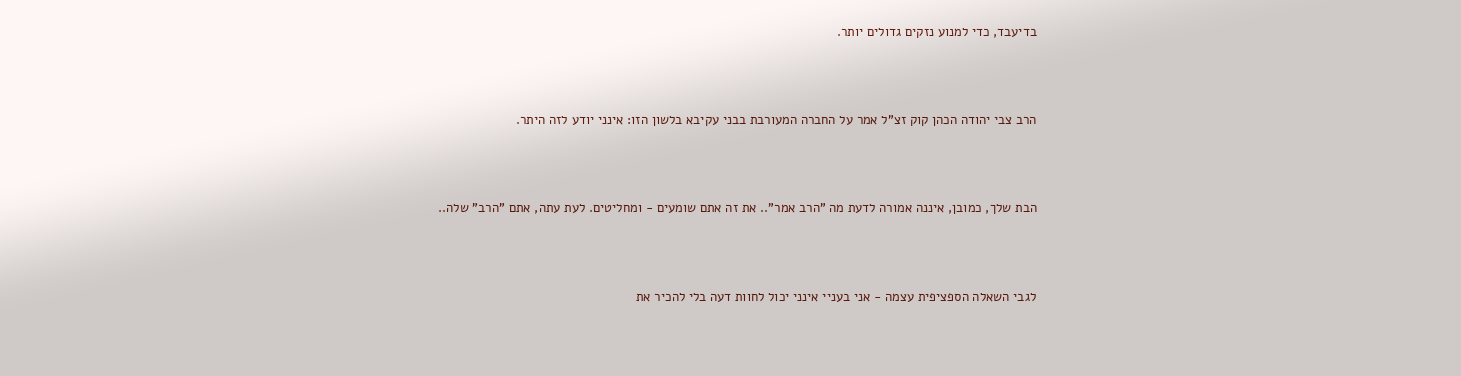בדיעבד, כדי למנוע נזקים גדולים יותר.



הרב צבי יהודה הכהן קוק זצ"ל אמר על החברה המעורבת בבני עקיבא בלשון הזו: אינני יודע לזה היתר.



הבת שלך, כמובן, איננה אמורה לדעת מה "הרב אמר".. את זה אתם שומעים - ומחליטים. לעת עתה, אתם "הרב" שלה..



לגבי השאלה הספציפית עצמה - אני בעניי אינני יכול לחוות דעה בלי להכיר את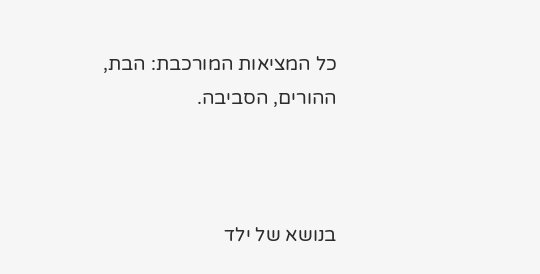כל המציאות המורכבת: הבת, ההורים, הסביבה.



בנושא של ילד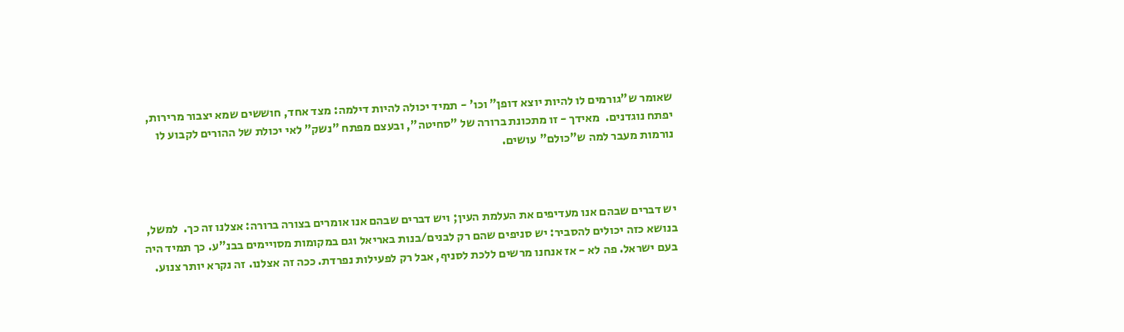שאומר ש"גורמים לו להיות יוצא דופן" וכו' - תמיד יכולה להיות דילמה: מצד אחד, חוששים שמא יצבור מרירות, יפתח נוגדנים.  מאידך - זו מתכונת ברורה של "סחיטה", ובעצם מפתח "נשק" לאי יכולת של ההורים לקבוע לו נורמות מעבר למה ש"כולם" עושים.



יש דברים שבהם אנו מעדיפים את העלמת העין; ויש דברים שבהם אנו אומרים בצורה ברורה: אצלנו זה כך.  למשל, בנושא כזה יכולים להסביר: יש סניפים שהם רק לבנים/בנות באריאל וגם במקומות מסויימים בבנ"ע. כך תמיד היה בעם ישראל. פה לא - אז אנחנו מרשים ללכת לסניף, אבל רק לפעילות נפרדת. ככה זה אצלנו. זה נקרא יותר צנוע.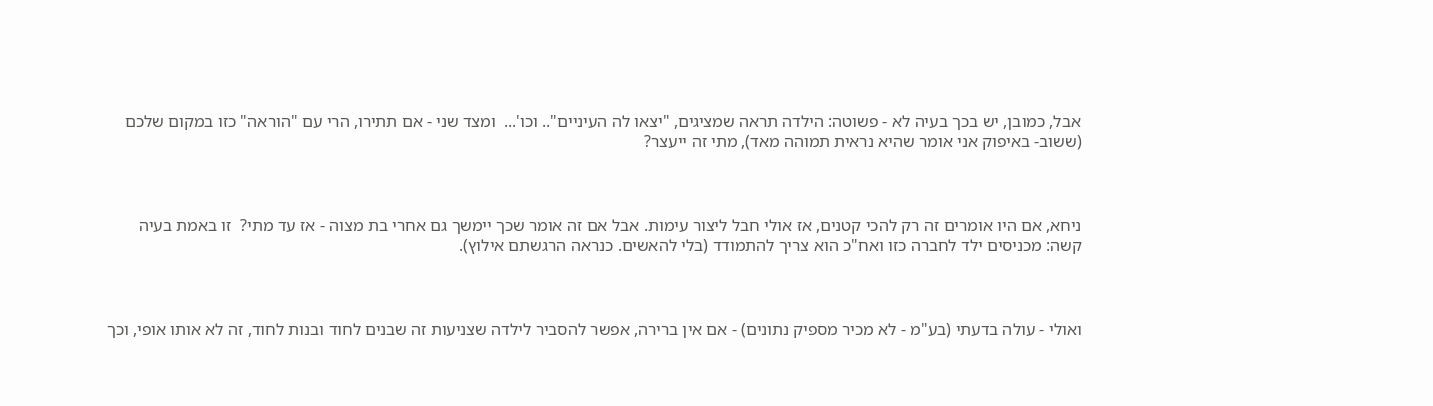אבל, כמובן, יש בכך בעיה לא - פשוטה: הילדה תראה שמציגים, "יצאו לה העיניים".. וכו'...  ומצד שני - אם תתירו, הרי עם "הוראה" כזו במקום שלכם (ששוב- באיפוק אני אומר שהיא נראית תמוהה מאד), מתי זה ייעצר?



ניחא, אם היו אומרים זה רק להכי קטנים, אז אולי חבל ליצור עימות. אבל אם זה אומר שכך יימשך גם אחרי בת מצוה - אז עד מתי?  זו באמת בעיה קשה: מכניסים ילד לחברה כזו ואח"כ הוא צריך להתמודד (בלי להאשים. כנראה הרגשתם אילוץ).



ואולי - עולה בדעתי (בע"מ - לא מכיר מספיק נתונים) - אם אין ברירה, אפשר להסביר לילדה שצניעות זה שבנים לחוד ובנות לחוד, זה לא אותו אופי, וכך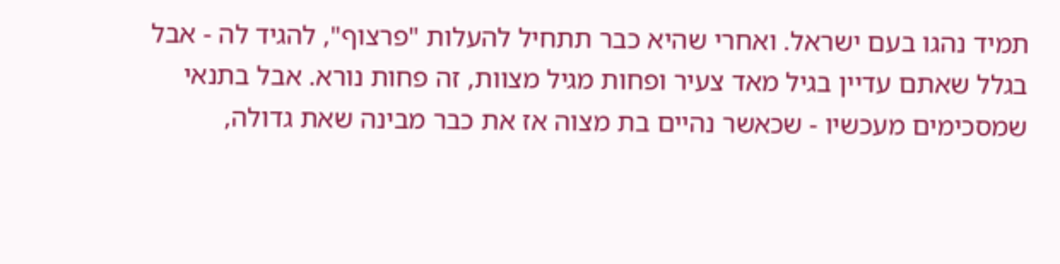תמיד נהגו בעם ישראל. ואחרי שהיא כבר תתחיל להעלות "פרצוף", להגיד לה - אבל בגלל שאתם עדיין בגיל מאד צעיר ופחות מגיל מצוות, זה פחות נורא. אבל בתנאי שמסכימים מעכשיו - שכאשר נהיים בת מצוה אז את כבר מבינה שאת גדולה,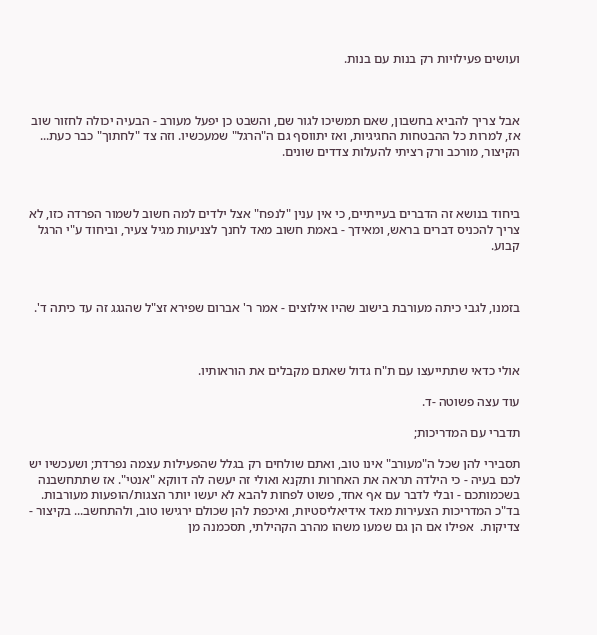ועושים פעילויות רק בנות עם בנות.



אבל צריך להביא בחשבון, שאם תמשיכו לגור שם, והשבט כן יפעל מעורב - הבעיה יכולה לחזור שוב אז, למרות כל ההבטחות החגיגיות, ואז יתווסף גם ה"הרגל" שמעכשיו. וזה צד "לחתוך" כבר כעת...  הקיצור, מורכב ורק רציתי להעלות צדדים שונים.



ביחוד בנושא זה הדברים בעייתיים, כי אין ענין "לנפח" אצל ילדים למה חשוב לשמור הפרדה כזו, לא צריך להכניס דברים בראש, ומאידך - באמת חשוב מאד לחנך לצניעות מגיל צעיר, וביחוד ע"י הרגל קבוע.



בזמנו, לגבי כיתה מעורבת בישוב שהיו אילוצים - אמר ר' אברום שפירא זצ"ל שהגגג זה עד כיתה ד'.



אולי כדאי שתתייעצו עם ת"ח גדול שאתם מקבלים את הוראותיו.

עוד עצה פשוטה -ד.

תדברי עם המדריכות;

תסבירי להן שכל ה"מעורב" אינו טוב, ואתם שולחים רק בגלל שהפעילות עצמה נפרדת; ושעכשיו יש לכם בעיה - כי הילדה תראה את האחרות ותקנא ואולי זה יעשה לה דווקא "אנטי". אז שתתחשבנה בשכמותכם - ובלי לדבר עם אף אחד, פשוט לפחות להבא לא יעשו יותר הצגות/הופעות מעורבות. בד"כ המדריכות הצעירות מאד אידיאליסטיות, ואיכפת להן שכולם ירגישו טוב, ולהתחשב... בקיצור - צדיקות.  אפילו אם הן גם שמעו משהו מהרב הקהילתי, תסכמנה מן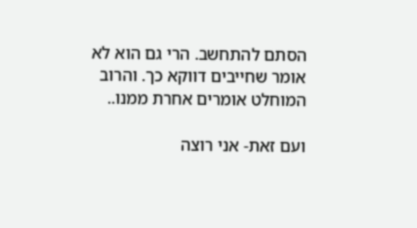הסתם להתחשב. הרי גם הוא לא אומר שחייבים דווקא כך. והרוב המוחלט אומרים אחרת ממנו..

ועם זאת- אני רוצה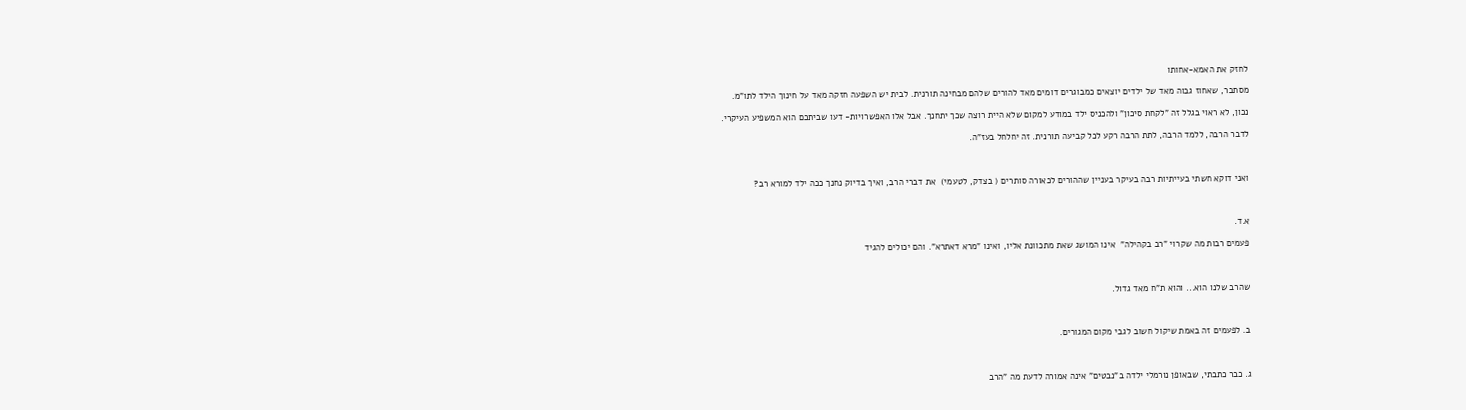לחזק את האמא-אחותו

מסתבר, שאחוז גבוה מאד של ילדים יוצאים כמבוגרים דומים מאד להורים שלהם מבחינה תורנית. לבית יש השפעה חזקה מאד על חינוך הילד לתו"מ.

נכון, לא ראוי בגלל זה "לקחת סיכון" ולהכניס ילד במודע למקום שלא היית רוצה שכך יתחנך. אבל אלו האפשרויות- דעו שביתכם הוא המשפיע העיקרי.

לדבר הרבה, ללמד הרבה, לתת הרבה רקע לכל קביעה תורנית. זה יחלחל בעז"ה.



ואני דוקא חשתי בעייתיות רבה בעיקר בעניין שההורים לכאורה סותרים ( בצדק, לטעמי)  את דברי הרב, ואיך בדיוק נחנך ככה ילד למורא רב?



א.ד.

פעמים רבות מה שקרוי "רב בקהילה"  אינו המושג שאת מתכוונת אליו, ואינו "מרא דאתרא". והם יכולים להגיד



שהרב שלנו הוא... והוא ת"ח מאד גדול.



ב. לפעמים זה באמת שיקול חשוב לגבי מקום המגורים.



ג. כבר כתבתי, שבאופן נורמלי ילדה ב"נבטים" אינה אמורה לדעת מה "הרב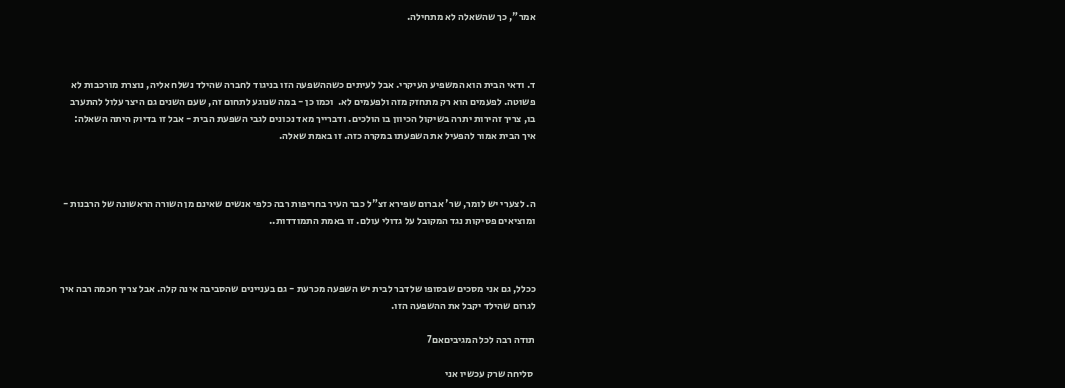אמר", כך שהשאלה לא מתחילה.



ד. ודאי הבית הוא המשפיע העיקרי. אבל לעיתים כשההשפעה הזו בניגוד לחברה שהילד נשלח אליה, נוצרת מורכבות לא פשוטה. לפעמים הוא רק מתחזק מזה ולפעמים לא.  וכמו כן - במה שנוגע לתחום זה, שעם השנים גם היצר עלול להתערב בו, צריך זהירות יתרה בשיקול הכיוון בו הולכים. ודברייך מאד נכונים לגבי השפעת הבית - אבל זו בדיוק היתה השאלה: איך הבית אמור להפעיל את השפעתו במקרה כזה. זו באמת שאלה.



ה. לצערי יש לומר, שר' אברום שפירא זצ"ל כבר העיר בחריפות רבה כלפי אנשים שאינם מן השורה הראשונה של הרבנות - ומוציאים פסיקות נגד המקובל על גדולי עולם. זו באמת התמודדות..



ככלל, גם אני מסכים שבסופו שלדבר לבית יש השפעה מכרעת - גם בעניינים שהסביבה אינה קלה. אבל צריך חכמה רבה איך לגרום שהילד יקבל את ההשפעה הזו.

תודה רבה לכל המגיביםאם7

 סליחה שרק עכשיו אני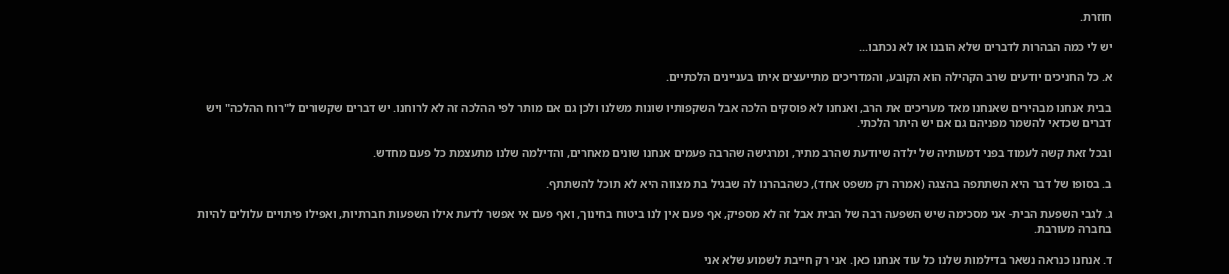חוזרת.

יש לי כמה הבהרות לדברים שלא הובנו או לא נכתבו...

א. כל החניכים יודעים שרב הקהילה הוא הקובע, והמדריכים מתייעצים איתו בעניינים הלכתיים.

בבית אנחנו מבהירים שאנחנו מאד מעריכים את הרב, ואנחנו לא פוסקים הלכה אבל השקפותיו שונות משלנו ולכן גם אם מותר לפי ההלכה זה לא לרוחנו. יש דברים שקשורים ל"רוח ההלכה" ויש דברים שכדאי להשמר מפניהם גם אם יש היתר הלכתי.

ובכל זאת קשה לעמוד בפני דמעותיה של ילדה שיודעת שהרב מתיר, ומרגישה שהרבה פעמים אנחנו שונים מאחרים, והדילמה שלנו מתעצמת כל פעם מחדש.

ב. בסופו של דבר היא השתתפה בהצגה (אמרה רק משפט אחד), כשהבהרנו לה שבגיל בת מצווה היא לא תוכל להשתתף.

ג. לגבי השפעת הבית- אני מסכימה שיש השפעה רבה של הבית אבל זה לא מספיק, אף פעם אין לנו ביטוח בחינוך, ואף פעם אי אפשר לדעת אילו השפעות חברתיות, ואפילו פיתויים עלולים להיות בחברה מעורבת.

ד. אנחנו כנראה נשאר בדילמות שלנו כל עוד אנחנו כאן. אני רק חייבת לשמוע שלא אני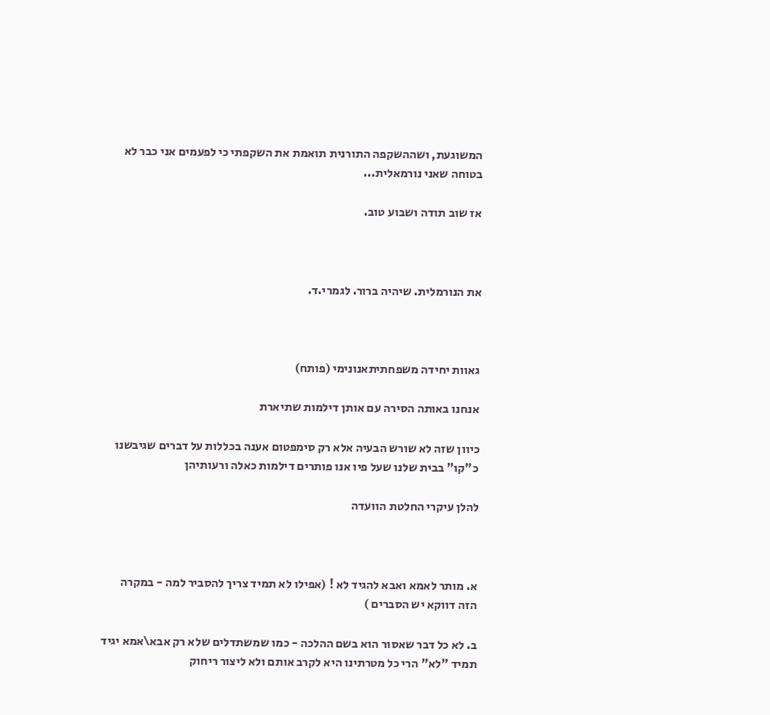המשוגעת, ושההשקפה התורנית תואמת את השקפתי כי לפעמים אני כבר לא בטוחה שאני נורמאלית...

אז שוב תודה ושבוע טוב.



את הנורמלית. שיהיה ברור. לגמרי.ד.



גאוות יחידה משפחתיתאנונימי (פותח)

אנחנו באותה הסירה עם אותן דילמות שתיארת

כיוון שזה לא שורש הבעיה אלא רק סימפטום אענה בכללות על דברים שגיבשנו כ"קו" בבית שלנו שעל פיו אנו פותרים דילמות כאלה ורעותיהן

להלן עיקרי החלטת הוועדה



א. מותר לאמא ואבא להגיד לא ! (אפילו לא תמיד צריך להסביר למה - במקרה הזה דווקא יש הסברים )

ב. לא כל דבר שאסור הוא בשם ההלכה - כמו שמשתדלים שלא רק אבא\אמא יגיד תמיד "לא" הרי כל מטרתינו היא לקרב אותם ולא ליצור ריחוק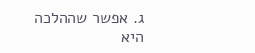ג. אפשר שההלכה היא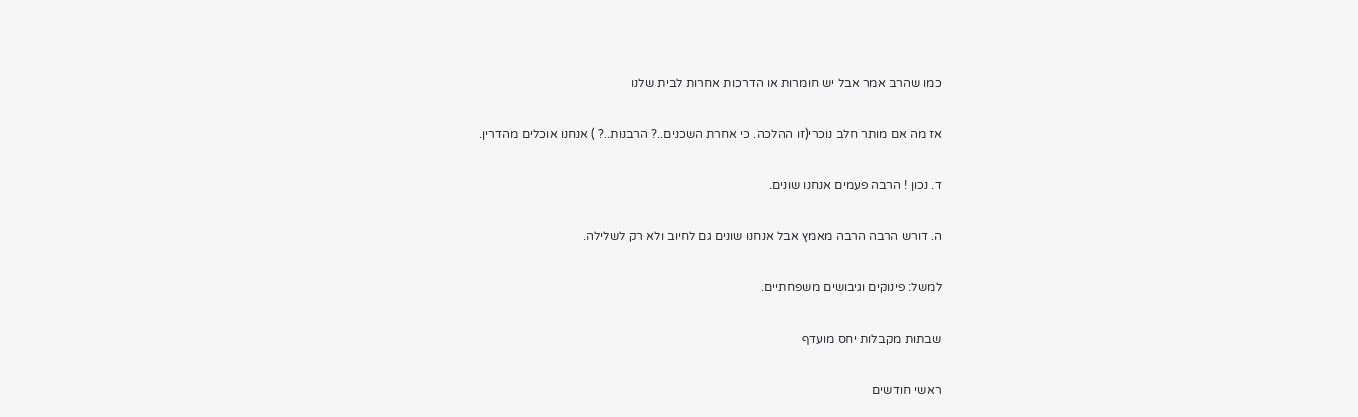כמו שהרב אמר אבל יש חומרות או הדרכות אחרות לבית שלנו

אז מה אם מותר חלב נוכרי(זו ההלכה. כי אחרת השכנים..? הרבנות..? ) אנחנו אוכלים מהדרין.

ד. נכון ! הרבה פעמים אנחנו שונים.

ה. דורש הרבה הרבה מאמץ אבל אנחנו שונים גם לחיוב ולא רק לשלילה.

למשל: פינוקים וגיבושים משפחתיים.

שבתות מקבלות יחס מועדף

ראשי חודשים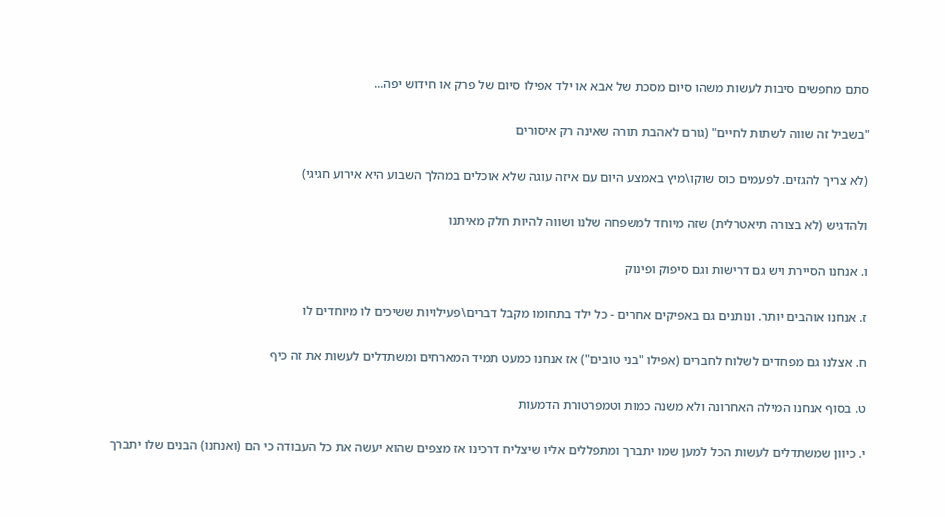סתם מחפשים סיבות לעשות משהו סיום מסכת של אבא או ילד אפילו סיום של פרק או חידוש יפה...

"בשביל זה שווה לשתות לחיים" (גורם לאהבת תורה שאינה רק איסורים

(לא צריך להגזים. לפעמים כוס שוקו\מיץ באמצע היום עם איזה עוגה שלא אוכלים במהלך השבוע היא אירוע חגיגי)

ולהדגיש (לא בצורה תיאטרלית) שזה מיוחד למשפחה שלנו ושווה להיות חלק מאיתנו

ו. אנחנו הסיירת ויש גם דרישות וגם סיפוק ופינוק

ז. אנחנו אוהבים יותר. ונותנים גם באפיקים אחרים - כל ילד בתחומו מקבל דברים\פעילויות ששיכים לו מיוחדים לו

ח. אצלנו גם מפחדים לשלוח לחברים (אפילו "בני טובים") אז אנחנו כמעט תמיד המארחים ומשתדלים לעשות את זה כיף

ט. בסוף אנחנו המילה האחרונה ולא משנה כמות וטמפרטורת הדמעות

י. כיוון שמשתדלים לעשות הכל למען שמו יתברך ומתפללים אליו שיצליח דרכינו אז מצפים שהוא יעשה את כל העבודה כי הם (ואנחנו) הבנים שלו יתברך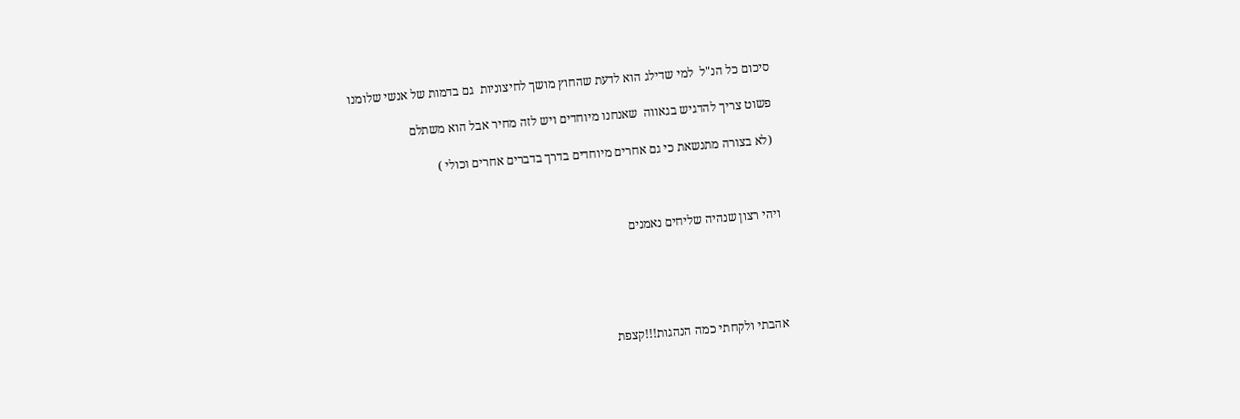סיכום כל הנ"ל  למי שדילג הוא לדעת שהחוץ מושך לחיצוניות  גם בדמות של אנשי שלומנו

פשוט צריך להדגיש בגאווה  שאנחנו מיוחדים ויש לזה מחיר אבל הוא משתלם

 (לא בצורה מתנשאת כי גם אחרים מיוחדים בדרך בדברים אחרים וכולי )



ויהי רצון שנהיה שליחים נאמנים





אהבתי ולקחתי כמה הנהגות!!!קצפת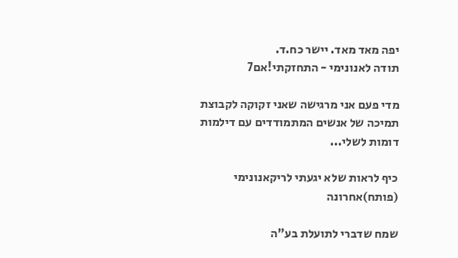יפה מאד מאד. יישר כח.ד.
תודה לאנונימי - התחזקתי!אם7

מדי פעם אני מרגישה שאני זקוקה לקבוצת תמיכה של אנשים המתמודדים עם דילמות דומות לשלי...

כיף לראות שלא יגעתי לריקאנונימי (פותח)אחרונה

שמח שדברי לתועלת בע"ה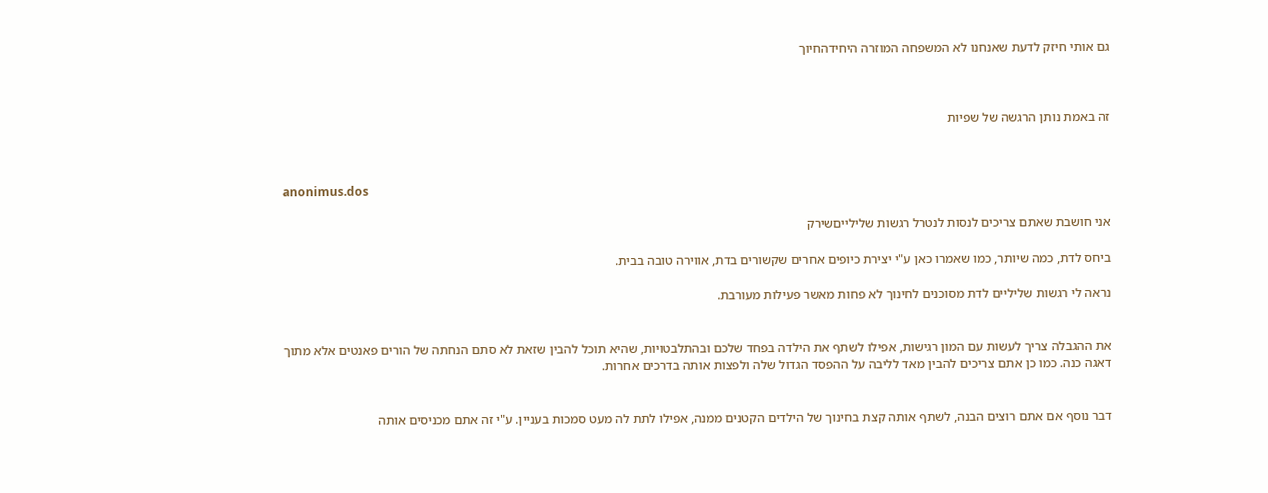גם אותי חיזק לדעת שאנחנו לא המשפחה המוזרה היחידהחיוך



זה באמת נותן הרגשה של שפיות



anonimus.dos

אני חושבת שאתם צריכים לנסות לנטרל רגשות שלילייםשירק

ביחס לדת, כמה שיותר, כמו שאמרו כאן ע"י יצירת כיופים אחרים שקשורים בדת, אווירה טובה בבית.

נראה לי רגשות שליליים לדת מסוכנים לחינוך לא פחות מאשר פעילות מעורבת.


את ההגבלה צריך לעשות עם המון רגישות, אפילו לשתף את הילדה בפחד שלכם ובהתלבטויות, שהיא תוכל להבין שזאת לא סתם הנחתה של הורים פאנטים אלא מתוך דאגה כנה. כמו כן אתם צריכים להבין מאד לליבה על ההפסד הגדול שלה ולפצות אותה בדרכים אחרות.


דבר נוסף אם אתם רוצים הבנה, לשתף אותה קצת בחינוך של הילדים הקטנים ממנה, אפילו לתת לה מעט סמכות בעניין. ע"י זה אתם מכניסים אותה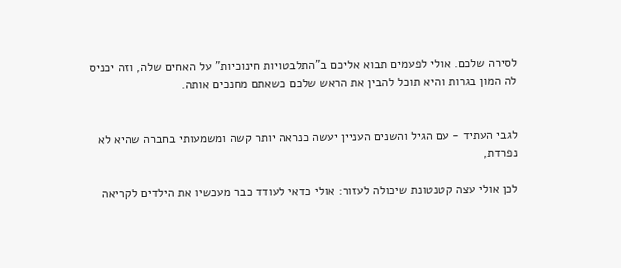לסירה שלכם. אולי לפעמים תבוא אליכם ב"התלבטויות חינוכיות" על האחים שלה, וזה יכניס לה המון בגרות והיא תוכל להבין את הראש שלכם כשאתם מחנכים אותה.


לגבי העתיד - עם הגיל והשנים העניין יעשה כנראה יותר קשה ומשמעותי בחברה שהיא לא נפרדת,

לכן אולי עצה קטנטונת שיכולה לעזור: אולי כדאי לעודד כבר מעכשיו את הילדים לקריאה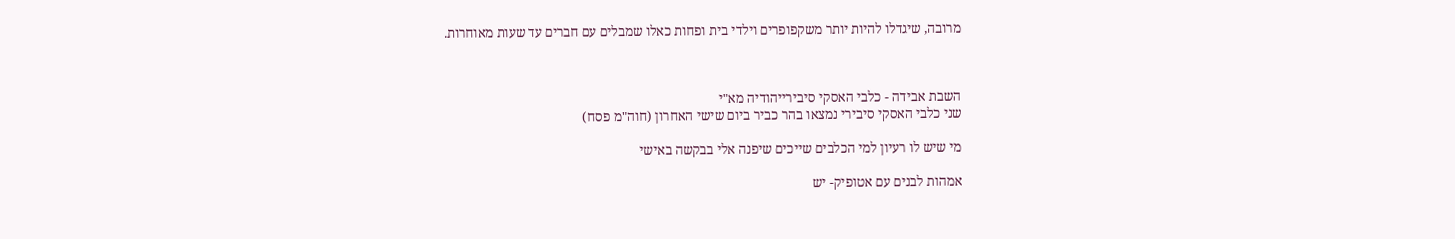מרובה, שיגדלו להיות יותר משקפופרים וילדי בית ופחות כאלו שמבלים עם חברים עד שעות מאוחרות.



השבת אבידה - כלבי האסקי סיבירייהודיה מא"י
שני כלבי האסקי סיבירי נמצאו בהר כביר ביום שישי האחרון (חוה"מ פסח)

מי שיש לו רעיון למי הכלבים שייכים שיפנה אלי בבקשה באישי

אמהות לבנים עם אטופיק- יש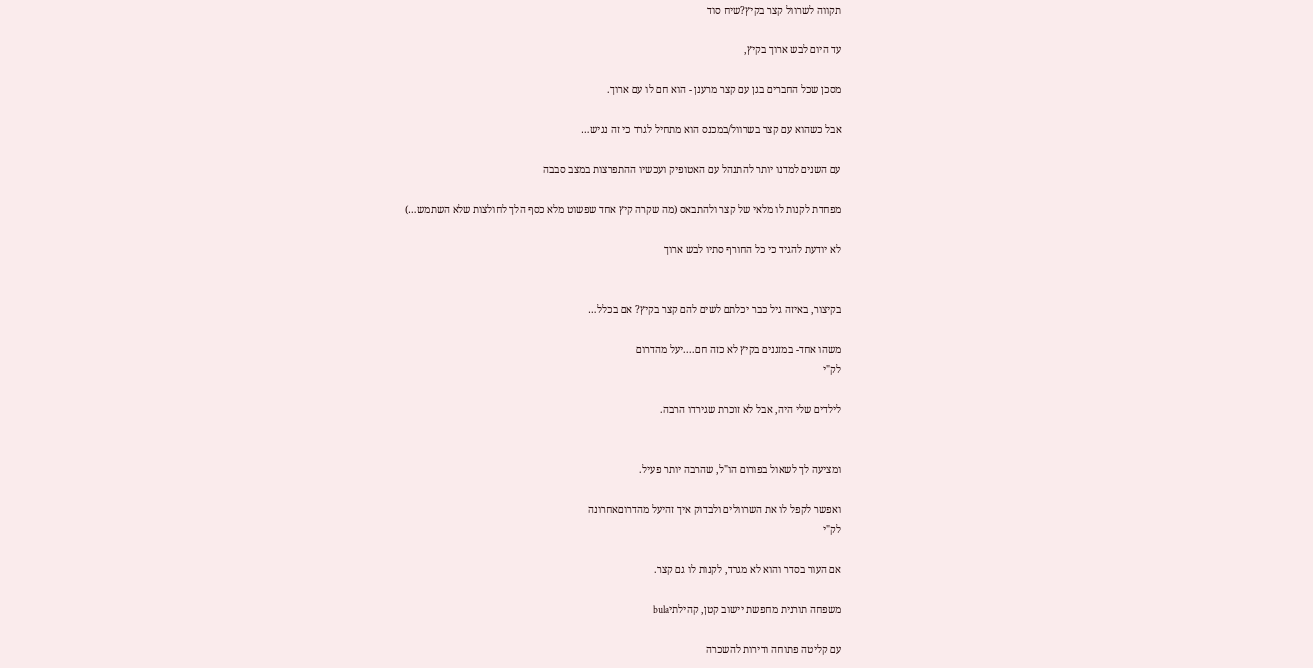תקווה לשרוול קצר בקיץ?שיח סוד

עד היום לבש ארוך בקיץ,

מסכן שכל החברים בגן עם קצר מרענן - הוא חם לו עם ארוך.

אבל כשהוא עם קצר בשרוול/במכנס הוא מתחיל לגרד כי זה נגיש…

עם השנים למדנו יותר להתנהל עם האטופיק ועכשיו ההתפרצות במצב סבבה

מפחדת לקנות לו מלאי של קצר ולהתבאס (מה שקרה קיץ אחד שפשוט מלא כסף הלך לחולצות שלא השתמש…)

לא יודעת להגיד כי כל החורף סתיו לבש ארוך


בקיצור, באיזה גיל כבר יכלתם לשים להם קצר בקיץ? אם בכלל…

משהו אחד- במזגנים בקיץ לא כזה חם....יעל מהדרום
לק"י

לילדים שלי היה, אבל לא זוכרת שגירדו הרבה.


ומציעה לך לשאול בפורום הו"ל, שהרבה יותר פעיל.

ואפשר לקפל לו את השרוולים ולבדוק איך זהיעל מהדרוםאחרונה
לק"י

אם העור בסדר והוא לא מגרד, לקנות לו גם קצר.

משפחה תורנית מחפשת יישוב קטן, קהילתיbula

עם קליטה פתוחה ודירות להשכרה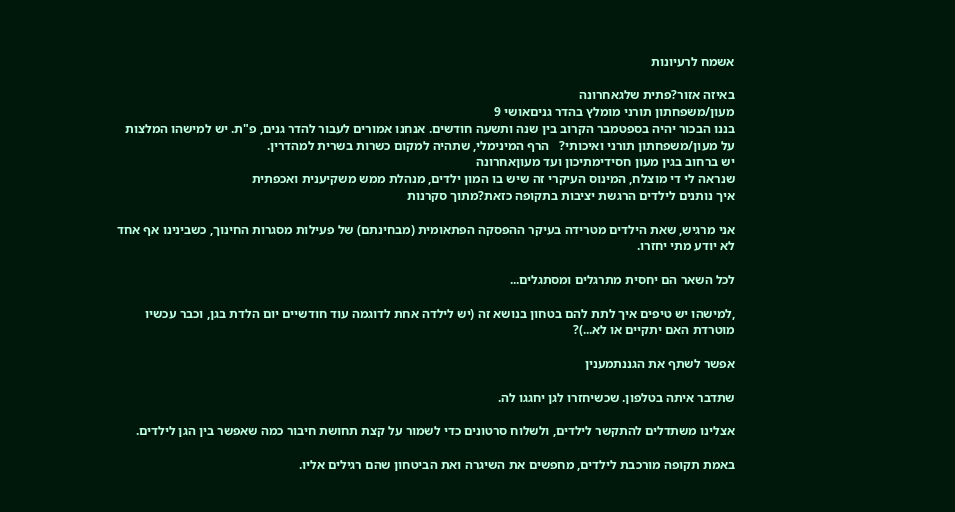אשמח לרעיונות

באיזה אזור?פתית שלגאחרונה
מעון/משפחתון תורני מומלץ בהדר גניםאושי 9
בננו הבכור יהיה בספטמבר הקרוב בין שנה ותשעה חודשים. אנחנו אמורים לעבור להדר גנים, פ"ת. יש למישהו המלצות על מעון/משפחתון תורני ואיכותי?   הרף המינימלי, שתהיה למקום כשרות בשרית למהדרין.
יש ברחוב בגין מעון חסידימתיכון ועד מעוןאחרונה
שנראה לי די מוצלח, המינוס העיקרי זה שיש בו המון ילדים, מנהלת ממש משקיענית ואכפתית
איך נותנים לילדים הרגשת יציבות בתקופה כזאת?מתוך סקרנות

אני מרגיש, שאת הילדים מטרידה בעיקר ההפסקה הפתאומית (מבחינתם) של פעילות מסגרות החינוך, כשבינינו אף אחד לא יודע מתי יחזרו.

לכל השאר הם יחסית מתרגלים ומסתגלים...

,למישהו יש טיפים איך לתת להם בטחון בנושא זה (יש לילדה אחת לדוגמה עוד חודשיים יום הלדת בגן, וכבר עכשיו מוטרדת האם יתקיים או לא...)?

אפשר לשתף את הגננתמענין

שתדבר איתה בטלפון. שכשיחזרו לגן יחגגו לה.

אצלינו משתדלים להתקשר לילדים, ולשלוח סרטונים כדי לשמור על קצת תחושת חיבור כמה שאפשר בין הגן לילדים.

באמת תקופה מורכבת לילדים, מחפשים את השיגרה ואת הביטחון שהם רגילים אליו.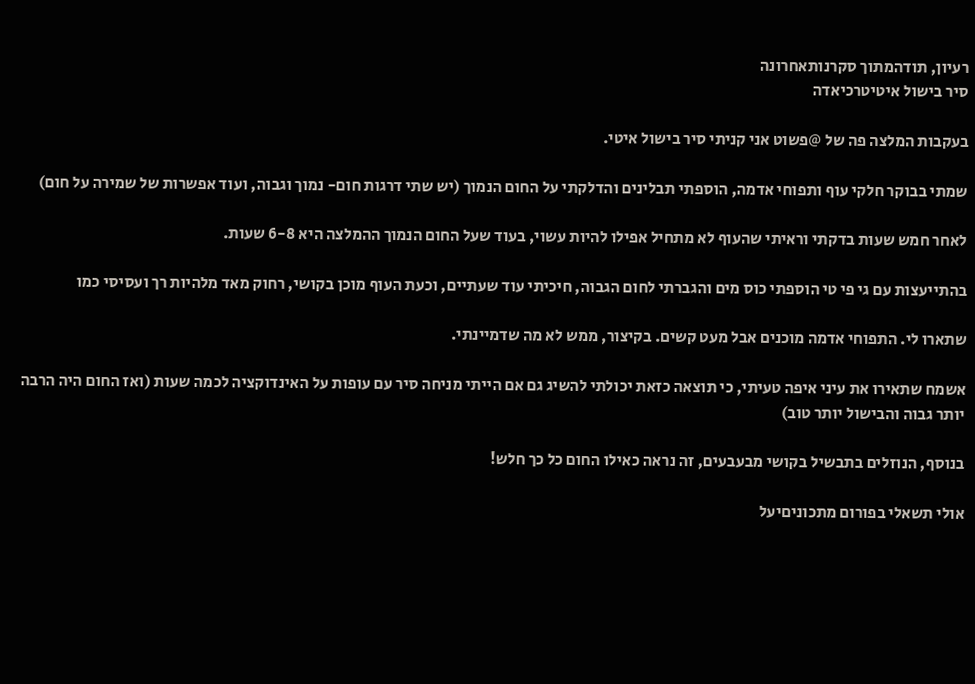רעיון, תודהמתוך סקרנותאחרונה
סיר בישול איטיטרכיאדה

בעקבות המלצה פה של @פשוט אני קניתי סיר בישול איטי.

שמתי בבוקר חלקי עוף ותפוחי אדמה, הוספתי תבלינים והדלקתי על החום הנמוך (יש שתי דרגות חום- נמוך וגבוה, ועוד אפשרות של שמירה על חום)

לאחר חמש שעות בדקתי וראיתי שהעוף לא מתחיל אפילו להיות עשוי, בעוד שעל החום הנמוך ההמלצה היא 6-8 שעות.

בהתייעצות עם גי פי טי הוספתי כוס מים והגברתי לחום הגבוה, חיכיתי עוד שעתיים, וכעת העוף מוכן בקושי, רחוק מאד מלהיות רך ועסיסי כמו

שתארו לי. התפוחי אדמה מוכנים אבל מעט קשים. בקיצור, ממש לא מה שדמיינתי.

אשמח שתאירו את עיני איפה טעיתי, כי תוצאה כזאת יכולתי להשיג גם אם הייתי מניחה סיר עם עופות על האינדוקציה לכמה שעות (ואז החום היה הרבה יותר גבוה והבישול יותר טוב)

בנוסף, הנוזלים בתבשיל בקושי מבעבעים, זה נראה כאילו החום כל כך חלש!

אולי תשאלי בפורום מתכוניםיעל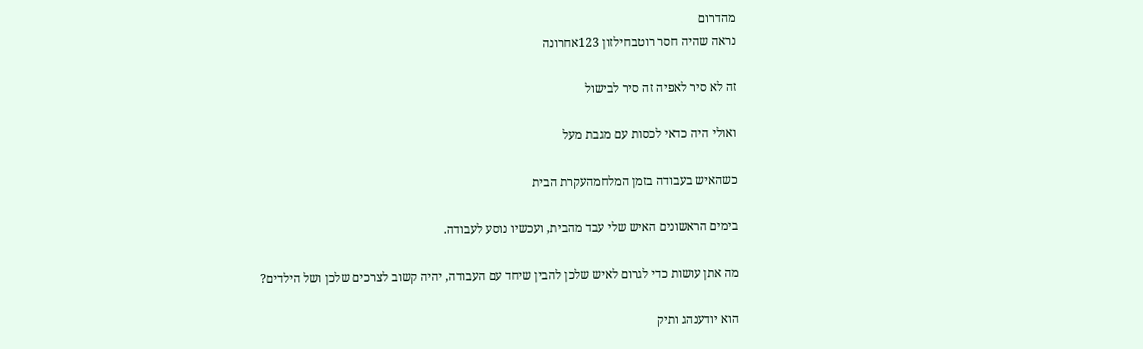מהדרום
נראה שהיה חסר רוטבחילזון 123אחרונה

זה לא סיר לאפיה זה סיר לבישול

ואולי היה כדאי לכסות עם מגבת מעל

כשהאיש בעבודה בזמן המלחמהעקרת הבית

בימים הראשונים האיש שלי עבד מהבית, ועכשיו נוסע לעבודה.

מה אתן עושות כדי לגרום לאיש שלכן להבין שיחד עם העבודה, יהיה קשוב לצרכים שלכן ושל הילדים?

הוא יודענהג ותיק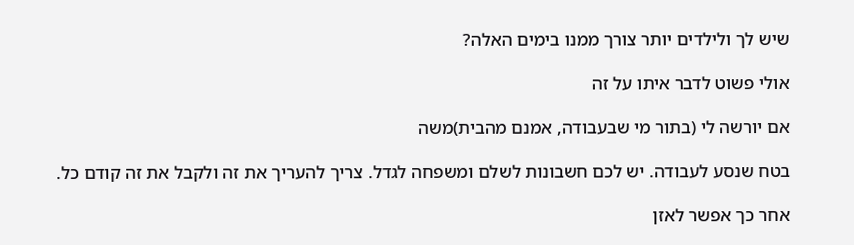שיש לך ולילדים יותר צורך ממנו בימים האלה?

אולי פשוט לדבר איתו על זה

אם יורשה לי (בתור מי שבעבודה, אמנם מהבית)משה

בטח שנסע לעבודה. יש לכם חשבונות לשלם ומשפחה לגדל. צריך להעריך את זה ולקבל את זה קודם כל.

אחר כך אפשר לאזן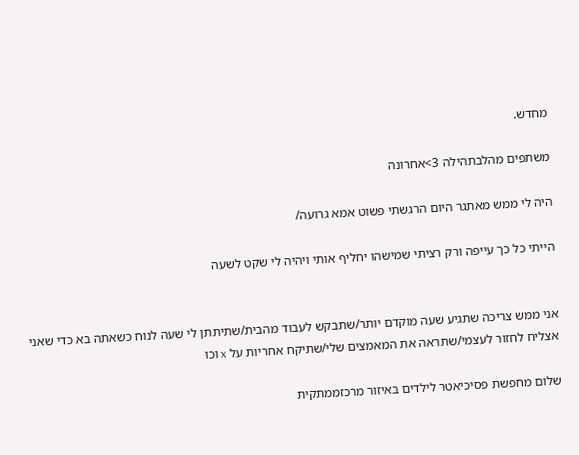מחדש.

משתפים מהלבתהילה 3>אחרונה

היה לי ממש מאתגר היום הרגשתי פשוט אמא גרועה/

הייתי כל כך עייפה ורק רציתי שמישהו יחליף אותי ויהיה לי שקט לשעה


אני ממש צריכה שתגיע שעה מוקדם יותר/שתבקש לעבוד מהבית/שתיתתן לי שעה לנוח כשאתה בא כדי שאני אצליח לחזור לעצמי/שתראה את המאמצים שלי/שתיקח אחריות על x וכו

שלום מחפשת פסיכיאטר לילדים באיזור מרכזממתקית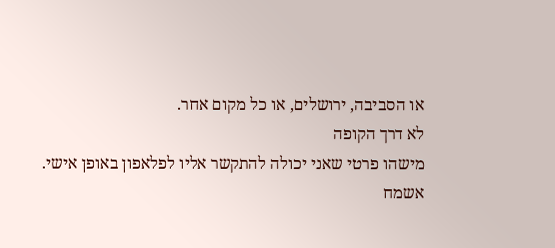או הסביבה, ירושלים, או כל מקום אחר.
לא דרך הקופה
מישהו פרטי שאני יכולה להתקשר אליו לפלאפון באופן אישי.
אשמח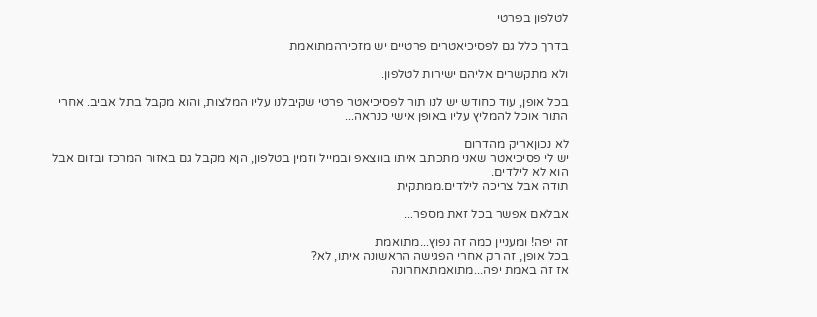לטלפון בפרטי

בדרך כלל גם לפסיכיאטרים פרטיים יש מזכירהמתואמת

ולא מתקשרים אליהם ישירות לטלפון.

בכל אופן, עוד כחודש יש לנו תור לפסיכיאטר פרטי שקיבלנו עליו המלצות, והוא מקבל בתל אביב. אחרי התור אוכל להמליץ עליו באופן אישי כנראה...

לא נכוןאריק מהדרום
יש לי פסיכיאטר שאני מתכתב איתו בווצאפ ובמייל וזמין בטלפון, הןא מקבל גם באזור המרכז ובזום אבל הוא לא לילדים.
תודה אבל צריכה לילדים.ממתקית

אבלאם אפשר בכל זאת מספר...

זה יפה! ומעניין כמה זה נפוץ...מתואמת
בכל אופן, זה רק אחרי הפגישה הראשונה איתו, לא?
אז זה באמת יפה...מתואמתאחרונה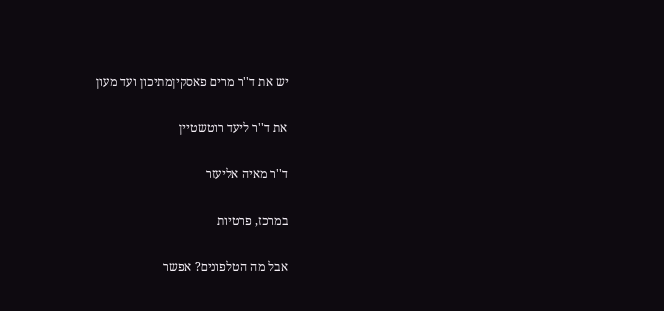יש את ד''ר מרים פאסקיןמתיכון ועד מעון

את ד''ר ליעד רוטשטיין

ד''ר מאיה אליעזר

במרכז, פרטיות

אבל מה הטלפונים? אפשר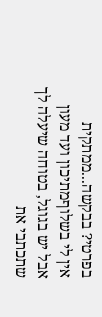בפרטי? בבקשה...ממתקית
אין לי בשלוףמתיכון ועד מעון
אבל יש בגוגל, בטוחה שיעלה לך שתכתבי את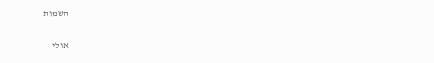השמות

אולי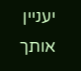יעניין אותך